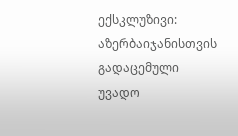ექსკლუზივი: აზერბაიჯანისთვის გადაცემული უვადო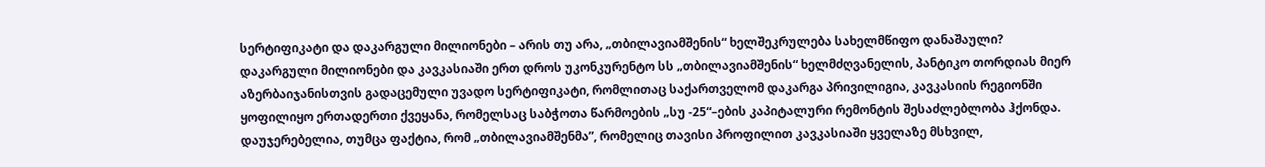სერტიფიკატი და დაკარგული მილიონები – არის თუ არა, „თბილავიამშენის“ ხელშეკრულება სახელმწიფო დანაშაული?
დაკარგული მილიონები და კავკასიაში ერთ დროს უკონკურენტო სს „თბილავიამშენის“ ხელმძღვანელის, პანტიკო თორდიას მიერ აზერბაიჯანისთვის გადაცემული უვადო სერტიფიკატი, რომლითაც საქართველომ დაკარგა პრივილიგია, კავკასიის რეგიონში ყოფილიყო ერთადერთი ქვეყანა, რომელსაც საბჭოთა წარმოების „სუ -25“–ების კაპიტალური რემონტის შესაძლებლობა ჰქონდა.
დაუჯერებელია, თუმცა ფაქტია, რომ „თბილავიამშენმა”, რომელიც თავისი პროფილით კავკასიაში ყველაზე მსხვილ,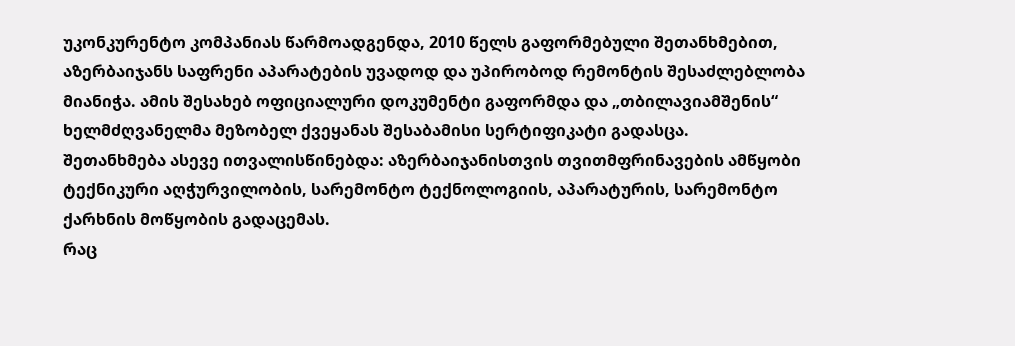უკონკურენტო კომპანიას წარმოადგენდა, 2010 წელს გაფორმებული შეთანხმებით, აზერბაიჯანს საფრენი აპარატების უვადოდ და უპირობოდ რემონტის შესაძლებლობა მიანიჭა. ამის შესახებ ოფიციალური დოკუმენტი გაფორმდა და „თბილავიამშენის“ ხელმძღვანელმა მეზობელ ქვეყანას შესაბამისი სერტიფიკატი გადასცა.
შეთანხმება ასევე ითვალისწინებდა: აზერბაიჯანისთვის თვითმფრინავების ამწყობი ტექნიკური აღჭურვილობის, სარემონტო ტექნოლოგიის, აპარატურის, სარემონტო ქარხნის მოწყობის გადაცემას.
რაც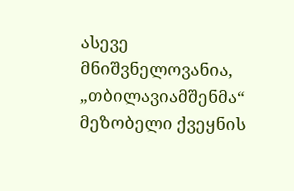ასევე მნიშვნელოვანია, „თბილავიამშენმა“ მეზობელი ქვეყნის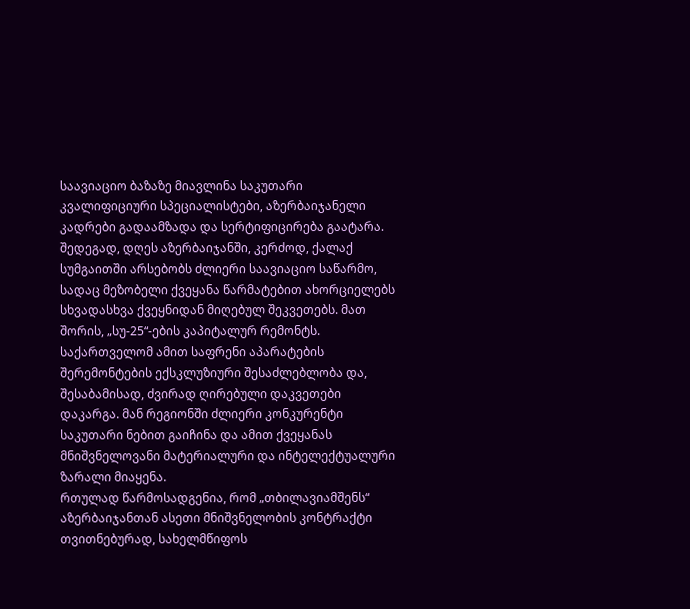საავიაციო ბაზაზე მიავლინა საკუთარი კვალიფიციური სპეციალისტები, აზერბაიჯანელი კადრები გადაამზადა და სერტიფიცირება გაატარა. შედეგად, დღეს აზერბაიჯანში, კერძოდ, ქალაქ სუმგაითში არსებობს ძლიერი საავიაციო საწარმო, სადაც მეზობელი ქვეყანა წარმატებით ახორციელებს სხვადასხვა ქვეყნიდან მიღებულ შეკვეთებს. მათ შორის, „სუ-25“-ების კაპიტალურ რემონტს.
საქართველომ ამით საფრენი აპარატების შერემონტების ექსკლუზიური შესაძლებლობა და, შესაბამისად, ძვირად ღირებული დაკვეთები დაკარგა. მან რეგიონში ძლიერი კონკურენტი საკუთარი ნებით გაიჩინა და ამით ქვეყანას მნიშვნელოვანი მატერიალური და ინტელექტუალური ზარალი მიაყენა.
რთულად წარმოსადგენია, რომ „თბილავიამშენს“ აზერბაიჯანთან ასეთი მნიშვნელობის კონტრაქტი თვითნებურად, სახელმწიფოს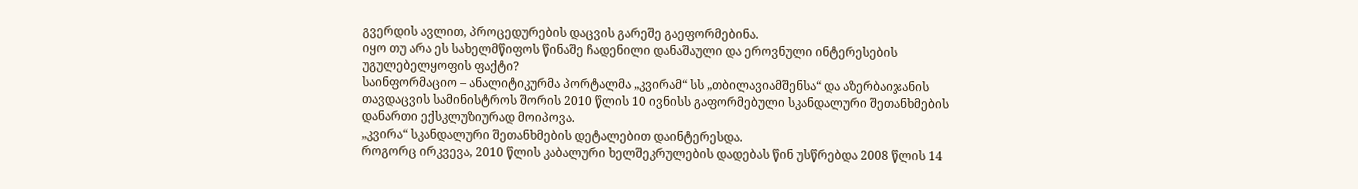გვერდის ავლით, პროცედურების დაცვის გარეშე გაეფორმებინა.
იყო თუ არა ეს სახელმწიფოს წინაშე ჩადენილი დანაშაული და ეროვნული ინტერესების უგულებელყოფის ფაქტი?
საინფორმაციო – ანალიტიკურმა პორტალმა „კვირამ“ სს „თბილავიამშენსა“ და აზერბაიჯანის თავდაცვის სამინისტროს შორის 2010 წლის 10 ივნისს გაფორმებული სკანდალური შეთანხმების დანართი ექსკლუზიურად მოიპოვა.
„კვირა“ სკანდალური შეთანხმების დეტალებით დაინტერესდა.
როგორც ირკვევა, 2010 წლის კაბალური ხელშეკრულების დადებას წინ უსწრებდა 2008 წლის 14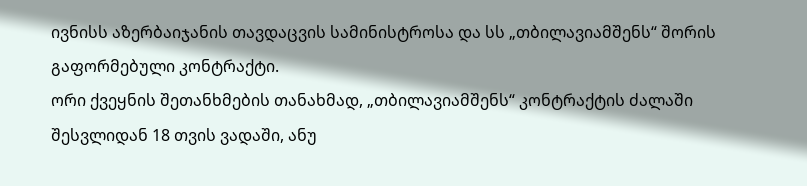ივნისს აზერბაიჯანის თავდაცვის სამინისტროსა და სს „თბილავიამშენს“ შორის გაფორმებული კონტრაქტი.
ორი ქვეყნის შეთანხმების თანახმად, „თბილავიამშენს“ კონტრაქტის ძალაში შესვლიდან 18 თვის ვადაში, ანუ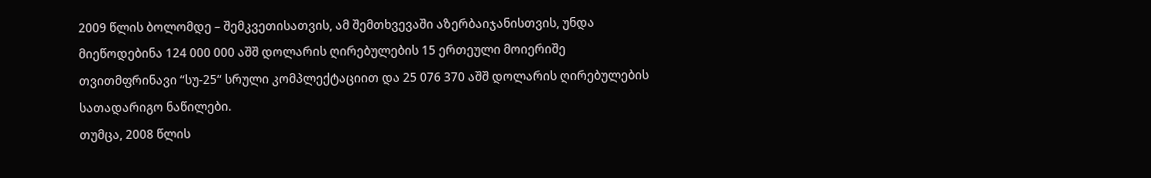2009 წლის ბოლომდე – შემკვეთისათვის, ამ შემთხვევაში აზერბაიჯანისთვის, უნდა მიეწოდებინა 124 000 000 აშშ დოლარის ღირებულების 15 ერთეული მოიერიშე თვითმფრინავი “სუ-25“ სრული კომპლექტაციით და 25 076 370 აშშ დოლარის ღირებულების სათადარიგო ნაწილები.
თუმცა, 2008 წლის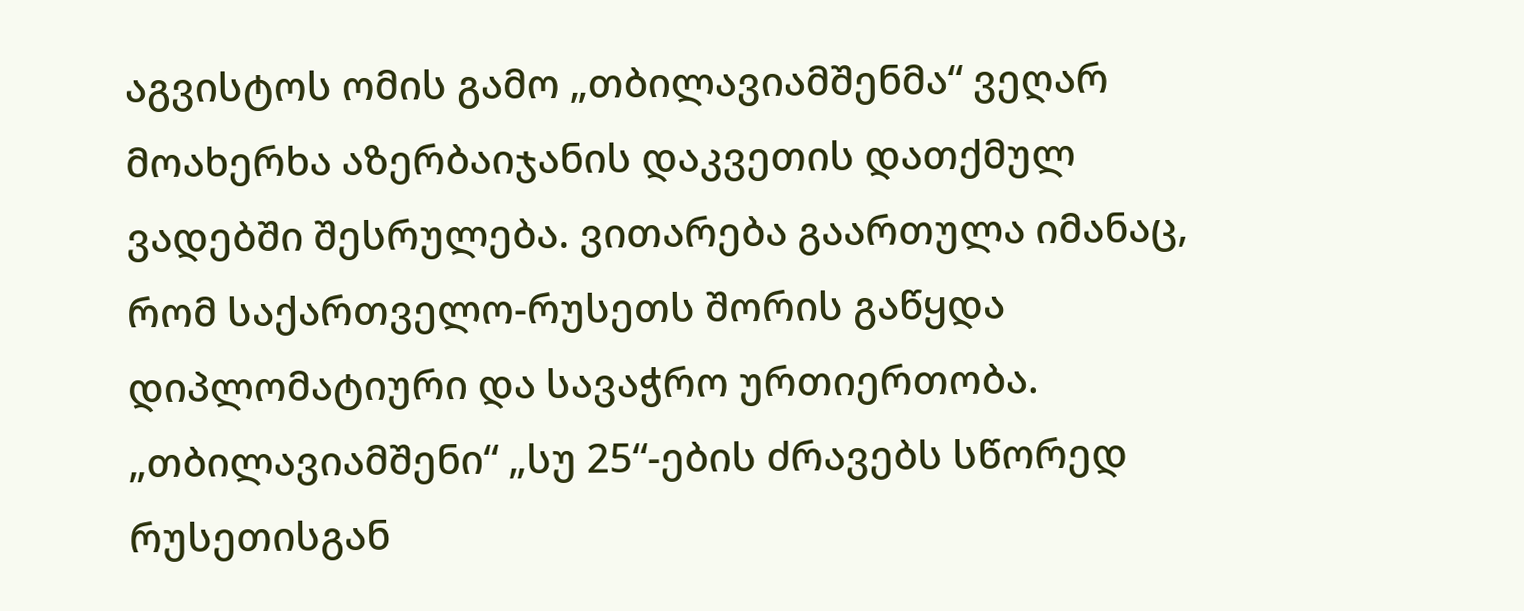აგვისტოს ომის გამო „თბილავიამშენმა“ ვეღარ მოახერხა აზერბაიჯანის დაკვეთის დათქმულ ვადებში შესრულება. ვითარება გაართულა იმანაც, რომ საქართველო-რუსეთს შორის გაწყდა დიპლომატიური და სავაჭრო ურთიერთობა. „თბილავიამშენი“ „სუ 25“-ების ძრავებს სწორედ რუსეთისგან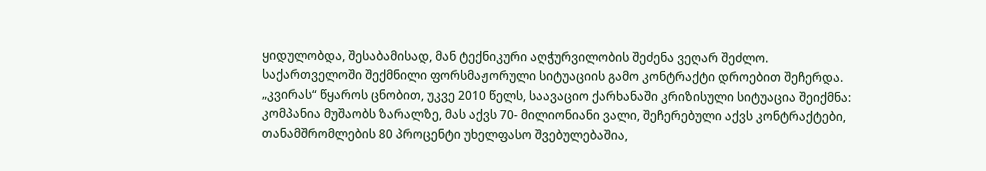ყიდულობდა, შესაბამისად, მან ტექნიკური აღჭურვილობის შეძენა ვეღარ შეძლო.
საქართველოში შექმნილი ფორსმაჟორული სიტუაციის გამო კონტრაქტი დროებით შეჩერდა.
„კვირას“ წყაროს ცნობით, უკვე 2010 წელს, საავაციო ქარხანაში კრიზისული სიტუაცია შეიქმნა: კომპანია მუშაობს ზარალზე, მას აქვს 70- მილიონიანი ვალი, შეჩერებული აქვს კონტრაქტები, თანამშრომლების 80 პროცენტი უხელფასო შვებულებაშია,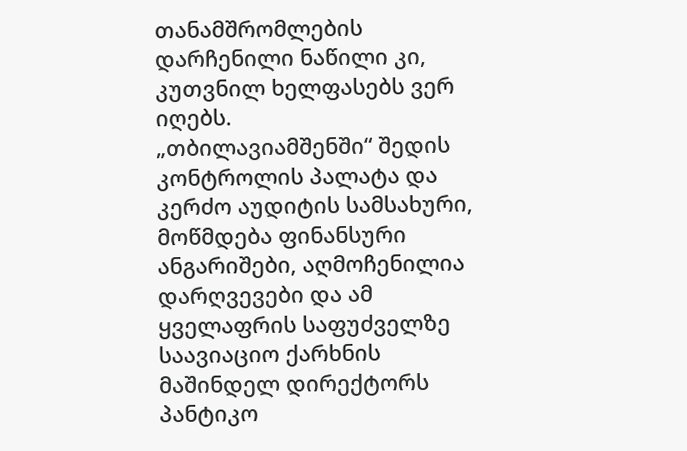თანამშრომლების დარჩენილი ნაწილი კი, კუთვნილ ხელფასებს ვერ იღებს.
„თბილავიამშენში“ შედის კონტროლის პალატა და კერძო აუდიტის სამსახური, მოწმდება ფინანსური ანგარიშები, აღმოჩენილია დარღვევები და ამ ყველაფრის საფუძველზე საავიაციო ქარხნის მაშინდელ დირექტორს პანტიკო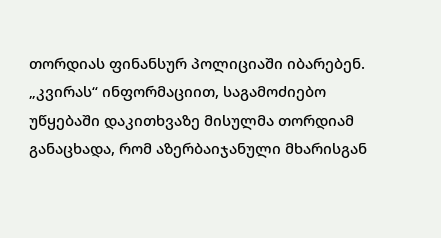თორდიას ფინანსურ პოლიციაში იბარებენ.
„კვირას“ ინფორმაციით, საგამოძიებო უწყებაში დაკითხვაზე მისულმა თორდიამ განაცხადა, რომ აზერბაიჯანული მხარისგან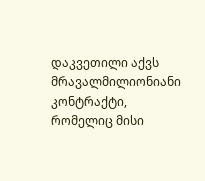დაკვეთილი აქვს მრავალმილიონიანი კონტრაქტი, რომელიც მისი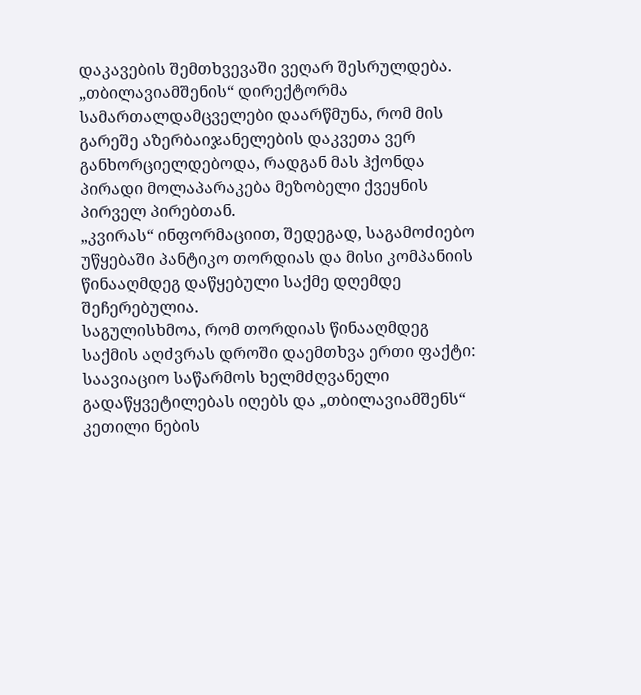დაკავების შემთხვევაში ვეღარ შესრულდება. „თბილავიამშენის“ დირექტორმა სამართალდამცველები დაარწმუნა, რომ მის გარეშე აზერბაიჯანელების დაკვეთა ვერ განხორციელდებოდა, რადგან მას ჰქონდა პირადი მოლაპარაკება მეზობელი ქვეყნის პირველ პირებთან.
„კვირას“ ინფორმაციით, შედეგად, საგამოძიებო უწყებაში პანტიკო თორდიას და მისი კომპანიის წინააღმდეგ დაწყებული საქმე დღემდე შეჩერებულია.
საგულისხმოა, რომ თორდიას წინააღმდეგ საქმის აღძვრას დროში დაემთხვა ერთი ფაქტი: საავიაციო საწარმოს ხელმძღვანელი გადაწყვეტილებას იღებს და „თბილავიამშენს“ კეთილი ნების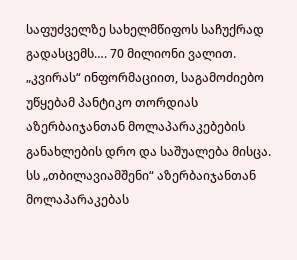საფუძველზე სახელმწიფოს საჩუქრად გადასცემს…. 70 მილიონი ვალით.
„კვირას“ ინფორმაციით, საგამოძიებო უწყებამ პანტიკო თორდიას აზერბაიჯანთან მოლაპარაკებების განახლების დრო და საშუალება მისცა.
სს „თბილავიამშენი“ აზერბაიჯანთან მოლაპარაკებას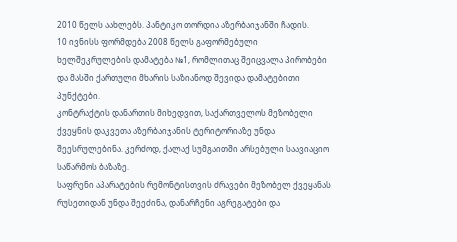2010 წელს აახლებს. პანტიკო თორდია აზერბაიჯანში ჩადის.
10 ივნისს ფორმდება 2008 წელს გაფორმებული ხელშეკრულების დამატება №1, რომლითაც შეიცვალა პირობები და მასში ქართული მხარის საზიანოდ შევიდა დამატებითი პუნქტები.
კონტრაქტის დანართის მიხედვით, საქართველოს მეზობელი ქვეყნის დაკვეთა აზერბაიჯანის ტერიტორიაზე უნდა შეესრულებინა. კერძოდ, ქალაქ სუმგაითში არსებული საავიაციო საწარმოს ბაზაზე.
საფრენი აპარატების რემონტისთვის ძრავები მეზობელ ქვეყანას რუსეთიდან უნდა შეეძინა, დანარჩენი აგრეგატები და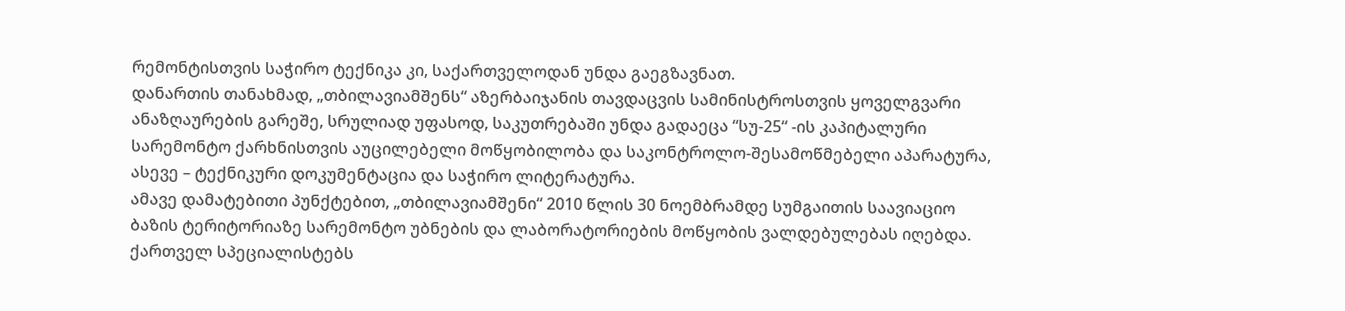რემონტისთვის საჭირო ტექნიკა კი, საქართველოდან უნდა გაეგზავნათ.
დანართის თანახმად, „თბილავიამშენს“ აზერბაიჯანის თავდაცვის სამინისტროსთვის ყოველგვარი ანაზღაურების გარეშე, სრულიად უფასოდ, საკუთრებაში უნდა გადაეცა “სუ-25“ -ის კაპიტალური სარემონტო ქარხნისთვის აუცილებელი მოწყობილობა და საკონტროლო-შესამოწმებელი აპარატურა, ასევე – ტექნიკური დოკუმენტაცია და საჭირო ლიტერატურა.
ამავე დამატებითი პუნქტებით, „თბილავიამშენი“ 2010 წლის 30 ნოემბრამდე სუმგაითის საავიაციო ბაზის ტერიტორიაზე სარემონტო უბნების და ლაბორატორიების მოწყობის ვალდებულებას იღებდა. ქართველ სპეციალისტებს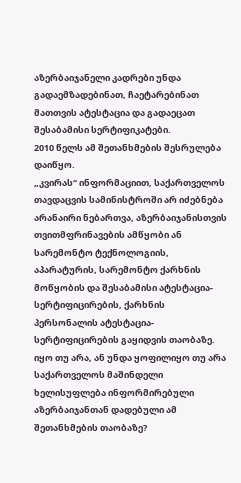აზერბაიჯანელი კადრები უნდა გადაემზადებინათ, ჩაეტარებინათ მათთვის ატესტაცია და გადაეცათ შესაბამისი სერტიფიკატები.
2010 წელს ამ შეთანხმების შესრულება დაიწყო.
„კვირას“ ინფორმაციით, საქართველოს თავდაცვის სამინისტროში არ იძებნება არანაირი ნებართვა, აზერბაიჯანისთვის თვითმფრინავების ამწყობი ან სარემონტო ტექნოლოგიის, აპარატურის, სარემონტო ქარხნის მოწყობის და შესაბამისი ატესტაცია-სერტიფიცირების, ქარხნის პერსონალის ატესტაცია-სერტიფიცირების გაყიდვის თაობაზე.
იყო თუ არა, ან უნდა ყოფილიყო თუ არა საქართველოს მაშინდელი ხელისუფლება ინფორმირებული აზერბაიჯანთან დადებული ამ შეთანხმების თაობაზე?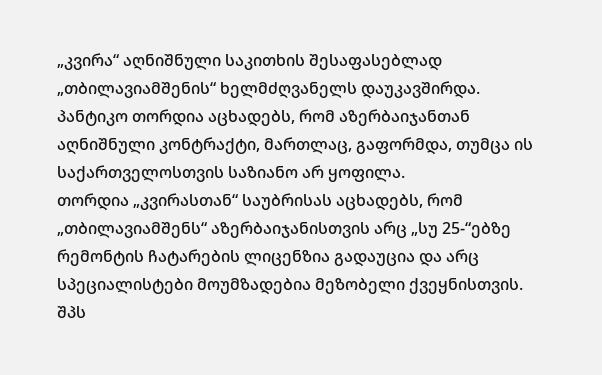„კვირა“ აღნიშნული საკითხის შესაფასებლად „თბილავიამშენის“ ხელმძღვანელს დაუკავშირდა. პანტიკო თორდია აცხადებს, რომ აზერბაიჯანთან აღნიშნული კონტრაქტი, მართლაც, გაფორმდა, თუმცა ის საქართველოსთვის საზიანო არ ყოფილა.
თორდია „კვირასთან“ საუბრისას აცხადებს, რომ „თბილავიამშენს“ აზერბაიჯანისთვის არც „სუ 25-“ებზე რემონტის ჩატარების ლიცენზია გადაუცია და არც სპეციალისტები მოუმზადებია მეზობელი ქვეყნისთვის.
შპს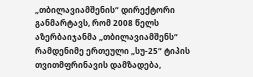„თბილავიამშენის“ დირექტორი განმარტავს, რომ 2008 წელს აზერბაიჯანმა „თბილავიამშენს“ რამდენიმე ერთეული „სუ-25“ ტიპის თვითმფრინავის დამზადება,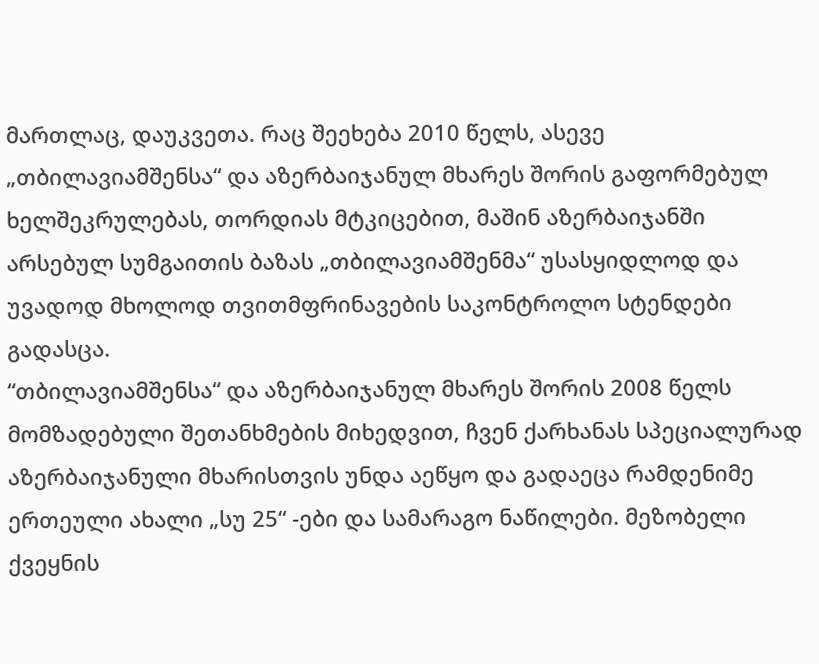მართლაც, დაუკვეთა. რაც შეეხება 2010 წელს, ასევე „თბილავიამშენსა“ და აზერბაიჯანულ მხარეს შორის გაფორმებულ ხელშეკრულებას, თორდიას მტკიცებით, მაშინ აზერბაიჯანში არსებულ სუმგაითის ბაზას „თბილავიამშენმა“ უსასყიდლოდ და უვადოდ მხოლოდ თვითმფრინავების საკონტროლო სტენდები გადასცა.
“თბილავიამშენსა“ და აზერბაიჯანულ მხარეს შორის 2008 წელს მომზადებული შეთანხმების მიხედვით, ჩვენ ქარხანას სპეციალურად აზერბაიჯანული მხარისთვის უნდა აეწყო და გადაეცა რამდენიმე ერთეული ახალი „სუ 25“ -ები და სამარაგო ნაწილები. მეზობელი ქვეყნის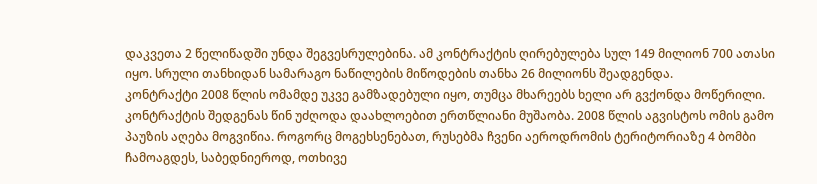დაკვეთა 2 წელიწადში უნდა შეგვესრულებინა. ამ კონტრაქტის ღირებულება სულ 149 მილიონ 700 ათასი იყო. სრული თანხიდან სამარაგო ნაწილების მიწოდების თანხა 26 მილიონს შეადგენდა.
კონტრაქტი 2008 წლის ომამდე უკვე გამზადებული იყო, თუმცა მხარეებს ხელი არ გვქონდა მოწერილი. კონტრაქტის შედგენას წინ უძღოდა დაახლოებით ერთწლიანი მუშაობა. 2008 წლის აგვისტოს ომის გამო პაუზის აღება მოგვიწია. როგორც მოგეხსენებათ, რუსებმა ჩვენი აეროდრომის ტერიტორიაზე 4 ბომბი ჩამოაგდეს, საბედნიეროდ, ოთხივე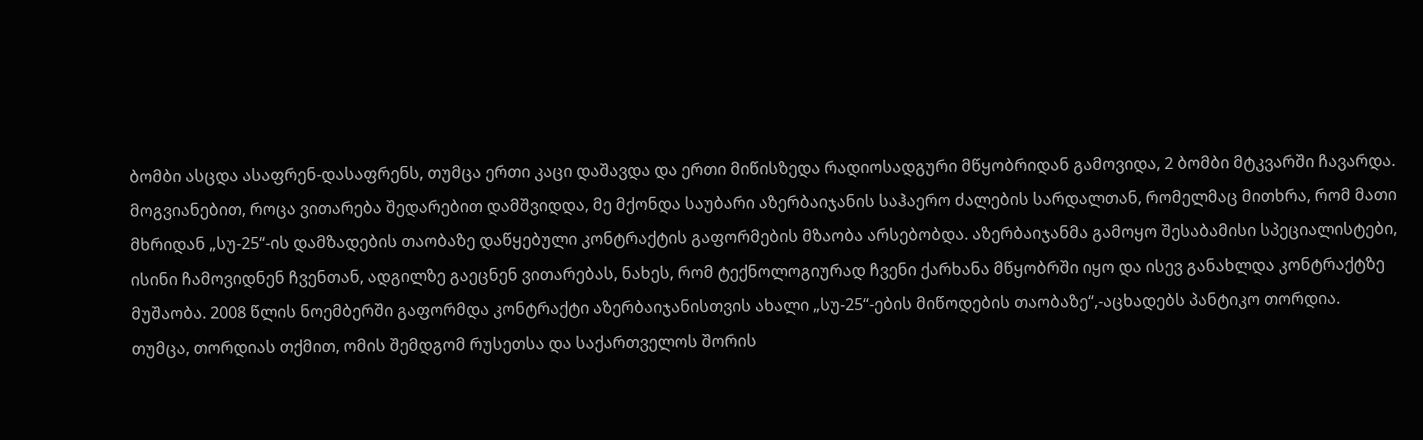ბომბი ასცდა ასაფრენ-დასაფრენს, თუმცა ერთი კაცი დაშავდა და ერთი მიწისზედა რადიოსადგური მწყობრიდან გამოვიდა, 2 ბომბი მტკვარში ჩავარდა. მოგვიანებით, როცა ვითარება შედარებით დამშვიდდა, მე მქონდა საუბარი აზერბაიჯანის საჰაერო ძალების სარდალთან, რომელმაც მითხრა, რომ მათი მხრიდან „სუ-25“-ის დამზადების თაობაზე დაწყებული კონტრაქტის გაფორმების მზაობა არსებობდა. აზერბაიჯანმა გამოყო შესაბამისი სპეციალისტები, ისინი ჩამოვიდნენ ჩვენთან, ადგილზე გაეცნენ ვითარებას, ნახეს, რომ ტექნოლოგიურად ჩვენი ქარხანა მწყობრში იყო და ისევ განახლდა კონტრაქტზე მუშაობა. 2008 წლის ნოემბერში გაფორმდა კონტრაქტი აზერბაიჯანისთვის ახალი „სუ-25“-ების მიწოდების თაობაზე“,-აცხადებს პანტიკო თორდია.
თუმცა, თორდიას თქმით, ომის შემდგომ რუსეთსა და საქართველოს შორის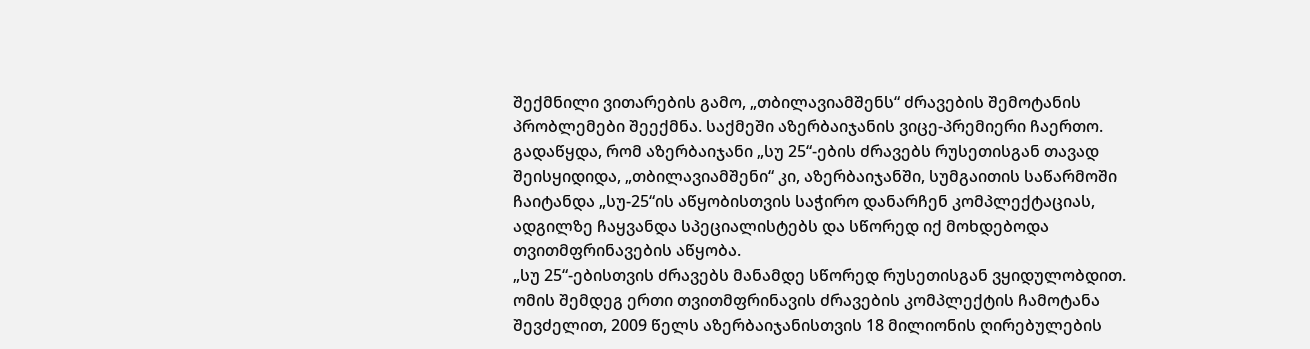შექმნილი ვითარების გამო, „თბილავიამშენს“ ძრავების შემოტანის პრობლემები შეექმნა. საქმეში აზერბაიჯანის ვიცე-პრემიერი ჩაერთო. გადაწყდა, რომ აზერბაიჯანი „სუ 25“-ების ძრავებს რუსეთისგან თავად შეისყიდიდა, „თბილავიამშენი“ კი, აზერბაიჯანში, სუმგაითის საწარმოში ჩაიტანდა „სუ-25“ის აწყობისთვის საჭირო დანარჩენ კომპლექტაციას, ადგილზე ჩაყვანდა სპეციალისტებს და სწორედ იქ მოხდებოდა თვითმფრინავების აწყობა.
„სუ 25“-ებისთვის ძრავებს მანამდე სწორედ რუსეთისგან ვყიდულობდით. ომის შემდეგ ერთი თვითმფრინავის ძრავების კომპლექტის ჩამოტანა შევძელით, 2009 წელს აზერბაიჯანისთვის 18 მილიონის ღირებულების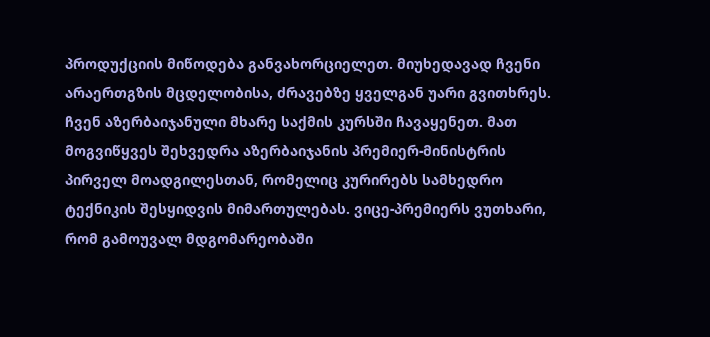პროდუქციის მიწოდება განვახორციელეთ. მიუხედავად ჩვენი არაერთგზის მცდელობისა, ძრავებზე ყველგან უარი გვითხრეს. ჩვენ აზერბაიჯანული მხარე საქმის კურსში ჩავაყენეთ. მათ მოგვიწყვეს შეხვედრა აზერბაიჯანის პრემიერ-მინისტრის პირველ მოადგილესთან, რომელიც კურირებს სამხედრო ტექნიკის შესყიდვის მიმართულებას. ვიცე-პრემიერს ვუთხარი, რომ გამოუვალ მდგომარეობაში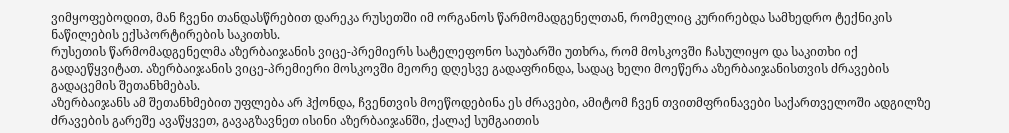ვიმყოფებოდით, მან ჩვენი თანდასწრებით დარეკა რუსეთში იმ ორგანოს წარმომადგენელთან, რომელიც კურირებდა სამხედრო ტექნიკის ნაწილების ექსპორტირების საკითხს.
რუსეთის წარმომადგენელმა აზერბაიჯანის ვიცე-პრემიერს სატელეფონო საუბარში უთხრა, რომ მოსკოვში ჩასულიყო და საკითხი იქ გადაეწყვიტათ. აზერბაიჯანის ვიცე-პრემიერი მოსკოვში მეორე დღესვე გადაფრინდა, სადაც ხელი მოეწერა აზერბაიჯანისთვის ძრავების გადაცემის შეთანხმებას.
აზერბაიჯანს ამ შეთანხმებით უფლება არ ჰქონდა, ჩვენთვის მოეწოდებინა ეს ძრავები, ამიტომ ჩვენ თვითმფრინავები საქართველოში ადგილზე ძრავების გარეშე ავაწყვეთ, გავაგზავნეთ ისინი აზერბაიჯანში, ქალაქ სუმგაითის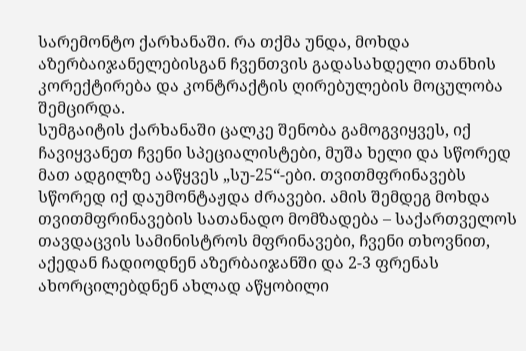სარემონტო ქარხანაში. რა თქმა უნდა, მოხდა აზერბაიჯანელებისგან ჩვენთვის გადასახდელი თანხის კორექტირება და კონტრაქტის ღირებულების მოცულობა შემცირდა.
სუმგაიტის ქარხანაში ცალკე შენობა გამოგვიყვეს, იქ ჩავიყვანეთ ჩვენი სპეციალისტები, მუშა ხელი და სწორედ მათ ადგილზე ააწყვეს „სუ-25“-ები. თვითმფრინავებს სწორედ იქ დაუმონტაჟდა ძრავები. ამის შემდეგ მოხდა თვითმფრინავების სათანადო მომზადება – საქართველოს თავდაცვის სამინისტროს მფრინავები, ჩვენი თხოვნით, აქედან ჩადიოდნენ აზერბაიჯანში და 2-3 ფრენას ახორცილებდნენ ახლად აწყობილი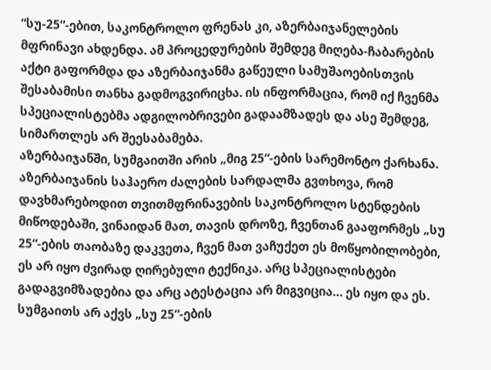“სუ-25“-ებით, საკონტროლო ფრენას კი, აზერბაიჯანელების მფრინავი ახდენდა. ამ პროცედურების შემდეგ მიღება-ჩაბარების აქტი გაფორმდა და აზერბაიჯანმა გაწეული სამუშაოებისთვის შესაბამისი თანხა გადმოგვირიცხა. ის ინფორმაცია, რომ იქ ჩვენმა სპეციალისტებმა ადგილობრივები გადაამზადეს და ასე შემდეგ, სიმართლეს არ შეესაბამება.
აზერბაიჯანში, სუმგაითში არის „მიგ 25“-ების სარემონტო ქარხანა. აზერბაიჯანის საჰაერო ძალების სარდალმა გვთხოვა, რომ დავხმარებოდით თვითმფრინავების საკონტროლო სტენდების მიწოდებაში, ვინაიდან მათ, თავის დროზე, ჩვენთან გააფორმეს „სუ 25“-ების თაობაზე დაკვეთა, ჩვენ მათ ვაჩუქეთ ეს მოწყობილობები, ეს არ იყო ძვირად ღირებული ტექნიკა. არც სპეციალისტები გადაგვიმზადებია და არც ატესტაცია არ მიგვიცია… ეს იყო და ეს. სუმგაითს არ აქვს „სუ 25“-ების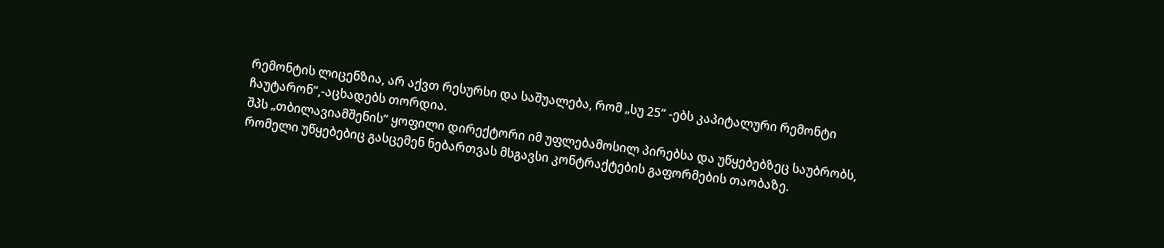რემონტის ლიცენზია, არ აქვთ რესურსი და საშუალება, რომ „სუ 25“ -ებს კაპიტალური რემონტი ჩაუტარონ“,-აცხადებს თორდია.
შპს „თბილავიამშენის“ ყოფილი დირექტორი იმ უფლებამოსილ პირებსა და უწყებებზეც საუბრობს, რომელი უწყებებიც გასცემენ ნებართვას მსგავსი კონტრაქტების გაფორმების თაობაზე.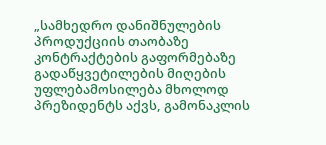„სამხედრო დანიშნულების პროდუქციის თაობაზე კონტრაქტების გაფორმებაზე გადაწყვეტილების მიღების უფლებამოსილება მხოლოდ პრეზიდენტს აქვს, გამონაკლის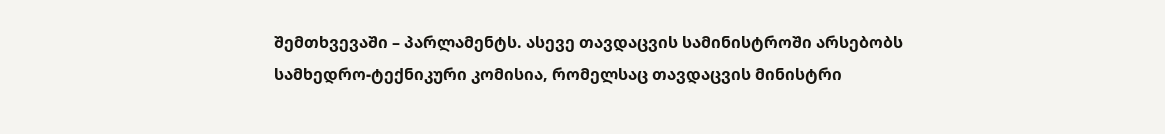შემთხვევაში – პარლამენტს. ასევე თავდაცვის სამინისტროში არსებობს სამხედრო-ტექნიკური კომისია, რომელსაც თავდაცვის მინისტრი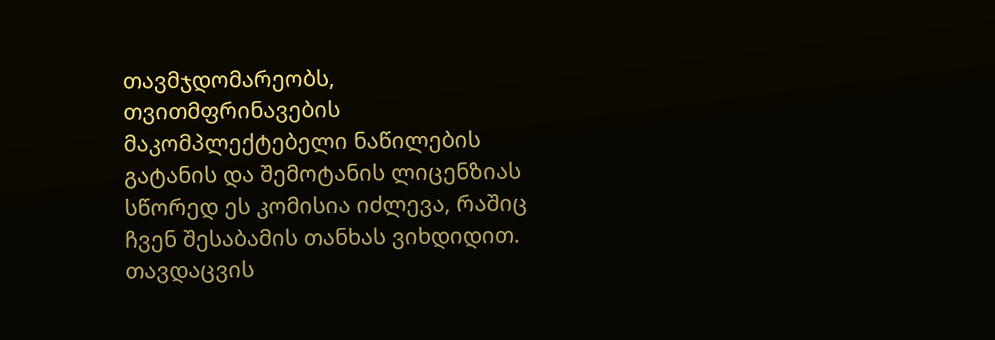თავმჯდომარეობს, თვითმფრინავების მაკომპლექტებელი ნაწილების გატანის და შემოტანის ლიცენზიას სწორედ ეს კომისია იძლევა, რაშიც ჩვენ შესაბამის თანხას ვიხდიდით. თავდაცვის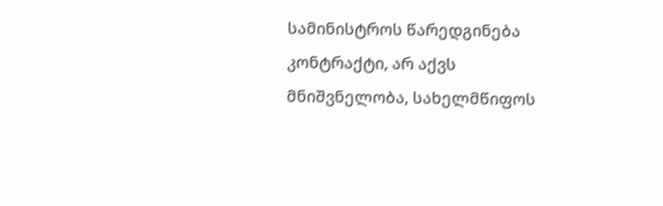სამინისტროს წარედგინება კონტრაქტი, არ აქვს მნიშვნელობა, სახელმწიფოს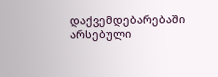დაქვემდებარებაში არსებული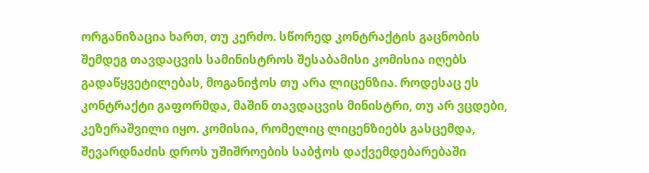ორგანიზაცია ხართ, თუ კერძო. სწორედ კონტრაქტის გაცნობის შემდეგ თავდაცვის სამინისტროს შესაბამისი კომისია იღებს გადაწყვეტილებას, მოგანიჭოს თუ არა ლიცენზია. როდესაც ეს კონტრაქტი გაფორმდა, მაშინ თავდაცვის მინისტრი, თუ არ ვცდები, კეზერაშვილი იყო. კომისია, რომელიც ლიცენზიებს გასცემდა, შევარდნაძის დროს უშიშროების საბჭოს დაქვემდებარებაში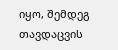იყო, შემდეგ თავდაცვის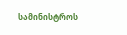სამინისტროს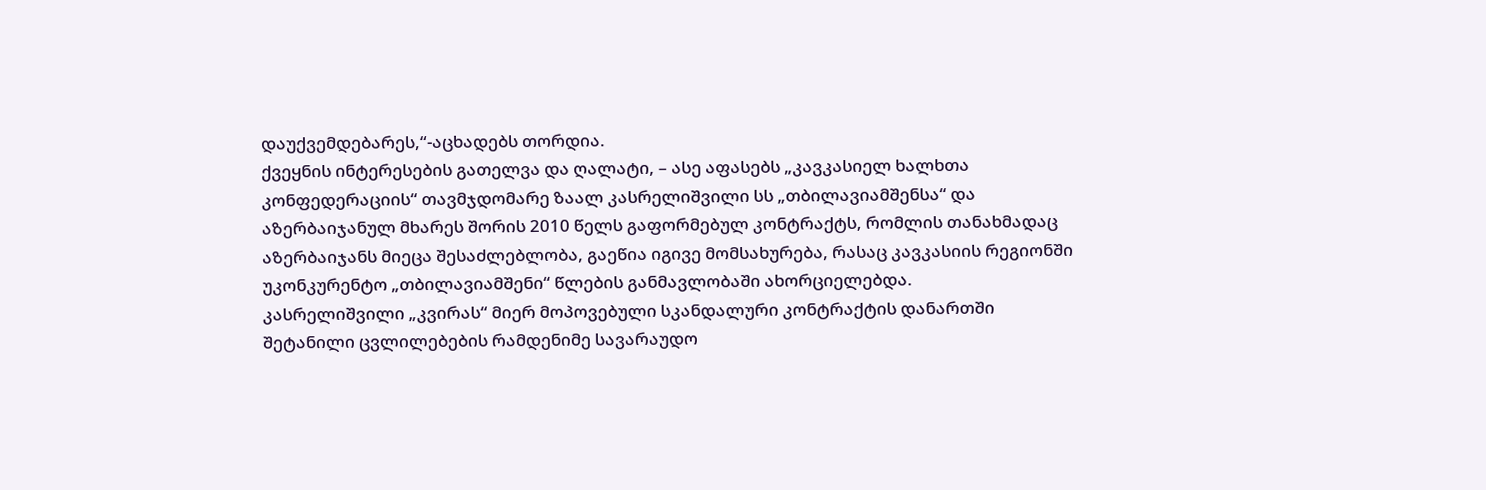დაუქვემდებარეს,“-აცხადებს თორდია.
ქვეყნის ინტერესების გათელვა და ღალატი, – ასე აფასებს „კავკასიელ ხალხთა კონფედერაციის“ თავმჯდომარე ზაალ კასრელიშვილი სს „თბილავიამშენსა“ და აზერბაიჯანულ მხარეს შორის 2010 წელს გაფორმებულ კონტრაქტს, რომლის თანახმადაც აზერბაიჯანს მიეცა შესაძლებლობა, გაეწია იგივე მომსახურება, რასაც კავკასიის რეგიონში უკონკურენტო „თბილავიამშენი“ წლების განმავლობაში ახორციელებდა.
კასრელიშვილი „კვირას“ მიერ მოპოვებული სკანდალური კონტრაქტის დანართში შეტანილი ცვლილებების რამდენიმე სავარაუდო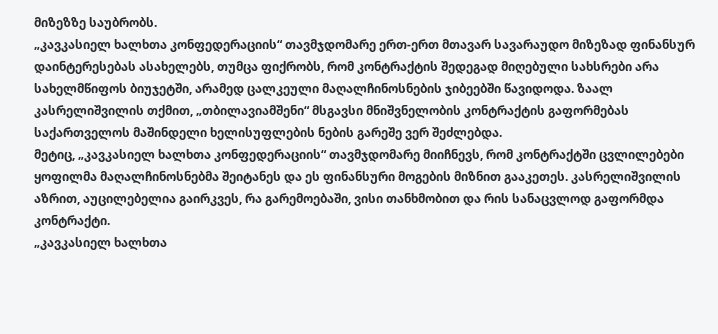მიზეზზე საუბრობს.
„კავკასიელ ხალხთა კონფედერაციის“ თავმჯდომარე ერთ-ერთ მთავარ სავარაუდო მიზეზად ფინანსურ დაინტერესებას ასახელებს, თუმცა ფიქრობს, რომ კონტრაქტის შედეგად მიღებული სახსრები არა სახელმწიფოს ბიუჯეტში, არამედ ცალკეული მაღალჩინოსნების ჯიბეებში წავიდოდა. ზაალ კასრელიშვილის თქმით, „თბილავიამშენი“ მსგავსი მნიშვნელობის კონტრაქტის გაფორმებას საქართველოს მაშინდელი ხელისუფლების ნების გარეშე ვერ შეძლებდა.
მეტიც, „კავკასიელ ხალხთა კონფედერაციის“ თავმჯდომარე მიიჩნევს, რომ კონტრაქტში ცვლილებები ყოფილმა მაღალჩინოსნებმა შეიტანეს და ეს ფინანსური მოგების მიზნით გააკეთეს. კასრელიშვილის აზრით, აუცილებელია გაირკვეს, რა გარემოებაში, ვისი თანხმობით და რის სანაცვლოდ გაფორმდა კონტრაქტი.
„კავკასიელ ხალხთა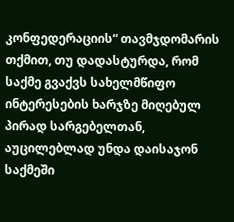კონფედერაციის“ თავმჯდომარის თქმით, თუ დადასტურდა, რომ საქმე გვაქვს სახელმწიფო ინტერესების ხარჯზე მიღებულ პირად სარგებელთან, აუცილებლად უნდა დაისაჯონ საქმეში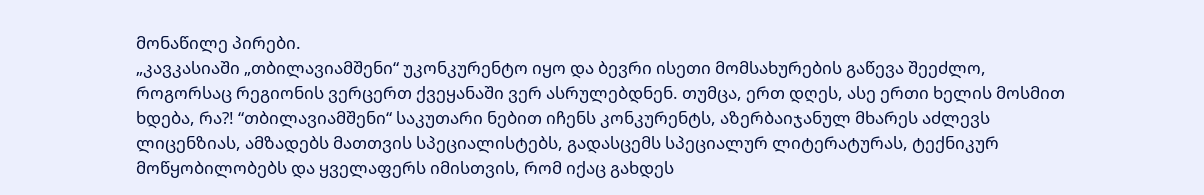მონაწილე პირები.
„კავკასიაში „თბილავიამშენი“ უკონკურენტო იყო და ბევრი ისეთი მომსახურების გაწევა შეეძლო, როგორსაც რეგიონის ვერცერთ ქვეყანაში ვერ ასრულებდნენ. თუმცა, ერთ დღეს, ასე ერთი ხელის მოსმით ხდება, რა?! “თბილავიამშენი“ საკუთარი ნებით იჩენს კონკურენტს, აზერბაიჯანულ მხარეს აძლევს ლიცენზიას, ამზადებს მათთვის სპეციალისტებს, გადასცემს სპეციალურ ლიტერატურას, ტექნიკურ მოწყობილობებს და ყველაფერს იმისთვის, რომ იქაც გახდეს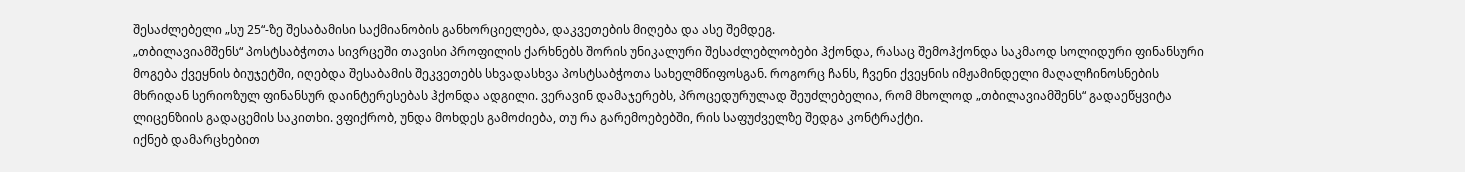შესაძლებელი „სუ 25“-ზე შესაბამისი საქმიანობის განხორციელება, დაკვეთების მიღება და ასე შემდეგ.
„თბილავიამშენს“ პოსტსაბჭოთა სივრცეში თავისი პროფილის ქარხნებს შორის უნიკალური შესაძლებლობები ჰქონდა, რასაც შემოჰქონდა საკმაოდ სოლიდური ფინანსური მოგება ქვეყნის ბიუჯეტში, იღებდა შესაბამის შეკვეთებს სხვადასხვა პოსტსაბჭოთა სახელმწიფოსგან. როგორც ჩანს, ჩვენი ქვეყნის იმჟამინდელი მაღალჩინოსნების მხრიდან სერიოზულ ფინანსურ დაინტერესებას ჰქონდა ადგილი. ვერავინ დამაჯერებს, პროცედურულად შეუძლებელია, რომ მხოლოდ „თბილავიამშენს“ გადაეწყვიტა ლიცენზიის გადაცემის საკითხი. ვფიქრობ, უნდა მოხდეს გამოძიება, თუ რა გარემოებებში, რის საფუძველზე შედგა კონტრაქტი.
იქნებ დამარცხებით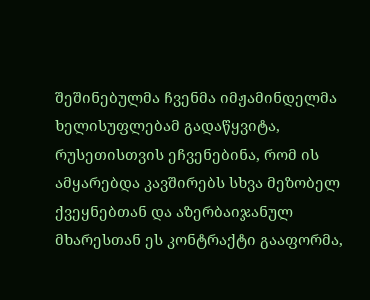შეშინებულმა ჩვენმა იმჟამინდელმა ხელისუფლებამ გადაწყვიტა, რუსეთისთვის ეჩვენებინა, რომ ის ამყარებდა კავშირებს სხვა მეზობელ ქვეყნებთან და აზერბაიჯანულ მხარესთან ეს კონტრაქტი გააფორმა,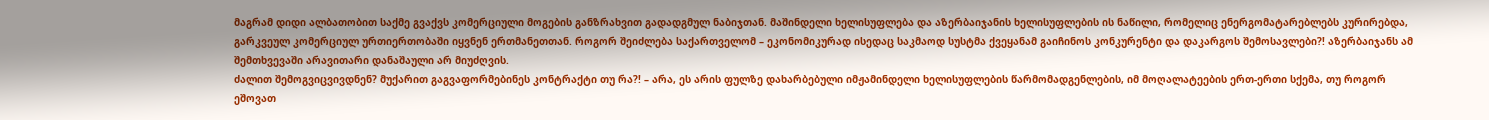მაგრამ დიდი ალბათობით საქმე გვაქვს კომერციული მოგების განზრახვით გადადგმულ ნაბიჯთან. მაშინდელი ხელისუფლება და აზერბაიჯანის ხელისუფლების ის ნაწილი, რომელიც ენერგომატარებლებს კურირებდა, გარკვეულ კომერციულ ურთიერთობაში იყვნენ ერთმანეთთან. როგორ შეიძლება საქართველომ – ეკონომიკურად ისედაც საკმაოდ სუსტმა ქვეყანამ გაიჩინოს კონკურენტი და დაკარგოს შემოსავლები?! აზერბაიჯანს ამ შემთხვევაში არავითარი დანაშაული არ მიუძღვის.
ძალით შემოგვიცვივდნენ? მუქარით გაგვაფორმებინეს კონტრაქტი თუ რა?! – არა, ეს არის ფულზე დახარბებული იმჟამინდელი ხელისუფლების წარმომადგენლების, იმ მოღალატეების ერთ-ერთი სქემა, თუ როგორ ეშოვათ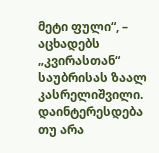მეტი ფული“, – აცხადებს „კვირასთან“ საუბრისას ზაალ კასრელიშვილი.
დაინტერესდება თუ არა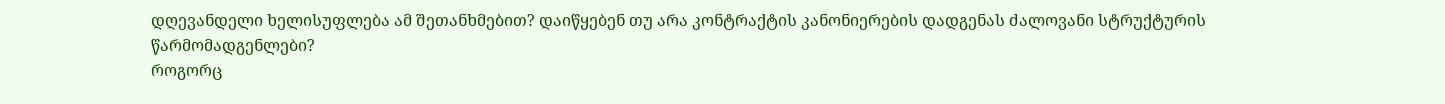დღევანდელი ხელისუფლება ამ შეთანხმებით? დაიწყებენ თუ არა კონტრაქტის კანონიერების დადგენას ძალოვანი სტრუქტურის წარმომადგენლები?
როგორც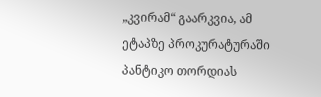„კვირამ“ გაარკვია, ამ ეტაპზე პროკურატურაში პანტიკო თორდიას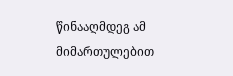წინააღმდეგ ამ მიმართულებით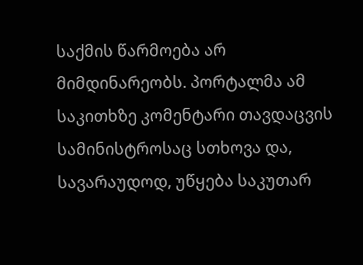საქმის წარმოება არ მიმდინარეობს. პორტალმა ამ საკითხზე კომენტარი თავდაცვის სამინისტროსაც სთხოვა და, სავარაუდოდ, უწყება საკუთარ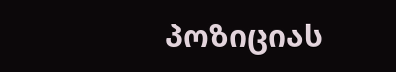პოზიციას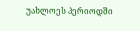უახლოეს პერიოდში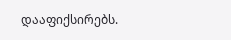დააფიქსირებს.